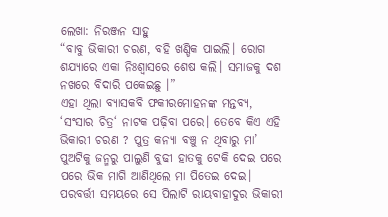ଲେଖା: ନିରଞ୍ଜନ ସାହୁ
“ବାବୁ ଭିକାରୀ ଚରଣ, ବହି ଖଣ୍ଡିକ ପାଇଲି। ରୋଗ ଶଯ୍ୟାରେ ଏକା ନିଃଶ୍ବାସରେ ଶେଷ କଲି। ସମାଜକୁ ଦଶ ନଖରେ ବିଦାରି ପକେଇଛୁ ।”
ଏହା ଥିଲା ବ୍ୟାସକବି ଫକୀରମୋହନଙ୍କ ମନ୍ତବ୍ୟ, ‘ସଂସାର ଚିତ୍ର‘ ନାଟକ ପଢ଼ିବା ପରେ। ତେବେ କିଏ ଏହି ଭିକାରୀ ଚରଣ ? ପୁତ୍ର କନ୍ୟା ବଞ୍ଚୁ ନ ଥିବାରୁ ମା’ ପୁଅଟିକୁ ଜନ୍ମରୁ ପାଲୁଣି ବୁଢୀ ହାତକୁ ଟେକି ଦେଇ ପରେ ପରେ ଭିକ ମାଗି ଆଣିଥିଲେ ମା ପିତେଇ ଦେଇ। ପରବର୍ତ୍ତୀ ସମୟରେ ସେ ପିଲାଟି ରାୟବାହାଦୁର ଭିକାରୀ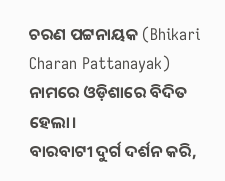ଚରଣ ପଟ୍ଟନାୟକ (Bhikari Charan Pattanayak) ନାମରେ ଓଡ଼ିଶାରେ ବିଦିତ ହେଲା।
ବାରବାଟୀ ଦୁର୍ଗ ଦର୍ଶନ କରି,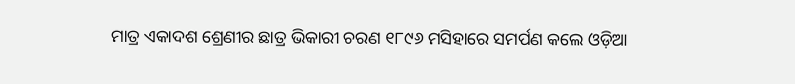ମାତ୍ର ଏକାଦଶ ଶ୍ରେଣୀର ଛାତ୍ର ଭିକାରୀ ଚରଣ ୧୮୯୬ ମସିହାରେ ସମର୍ପଣ କଲେ ଓଡ଼ିଆ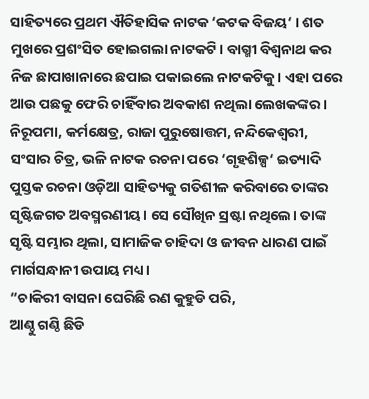ସାହିତ୍ୟରେ ପ୍ରଥମ ଐତିହାସିକ ନାଟକ ‘କଟକ ବିଜୟ‘ । ଶତ ମୁଖରେ ପ୍ରଶଂସିତ ହୋଇଗଲା ନାଟକଟି। ବାଗ୍ମୀ ବିଶ୍ଵନାଥ କର ନିଜ ଛାପାଖାନାରେ ଛପାଇ ପକାଇଲେ ନାଟକଟିକୁ। ଏହା ପରେ ଆଉ ପଛକୁ ଫେରି ଚାହିଁବାର ଅବକାଶ ନଥିଲା ଲେଖକଙ୍କର । ନିରୂପମା, କର୍ମକ୍ଷେତ୍ର, ରାଜା ପୁରୁଷୋତ୍ତମ, ନନ୍ଦିକେଶ୍ଵରୀ, ସଂସାର ଚିତ୍ର, ଭଳି ନାଟକ ରଚନା ପରେ ‘ଗୃହଶିଳ୍ପ‘ ଇତ୍ୟାଦି ପୁସ୍ତକ ରଚନା ଓଡ଼ିଆ ସାହିତ୍ୟକୁ ଗତିଶୀଳ କରିବାରେ ତାଙ୍କର ସୃଷ୍ଟିଜଗତ ଅବସ୍ମରଣୀୟ। ସେ ସୌଖିନ ସ୍ରଷ୍ଟା ନଥିଲେ। ତାଙ୍କ ସୃଷ୍ଟି ସମ୍ଭାର ଥିଲା, ସାମାଜିକ ଚାହିଦା ଓ ଜୀବନ ଧାରଣ ପାଇଁ ମାର୍ଗସନ୍ଧାନୀ ଉପାୟ ମଧ୍ୟ।
“ଚାକିରୀ ବାସନା ଘେରିଛି ରଣ କୁହୁଡି ପରି,
ଆଣ୍ଠୁ ଗଣ୍ଠି ଛିଡି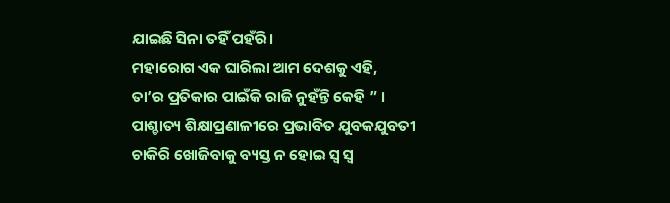ଯାଇଛି ସିନା ତହିଁ ପହଁରି।
ମହାରୋଗ ଏକ ଘାରିଲା ଆମ ଦେଶକୁ ଏହି,
ତା’ର ପ୍ରତିକାର ପାଇଁକି ରାଜି ନୁହଁନ୍ତି କେହି ” ।
ପାଶ୍ଚାତ୍ୟ ଶିକ୍ଷାପ୍ରଣାଳୀରେ ପ୍ରଭାବିତ ଯୁବକଯୁବତୀ ଚାକିରି ଖୋଜିବାକୁ ବ୍ୟସ୍ତ ନ ହୋଇ ସ୍ଵ ସ୍ଵ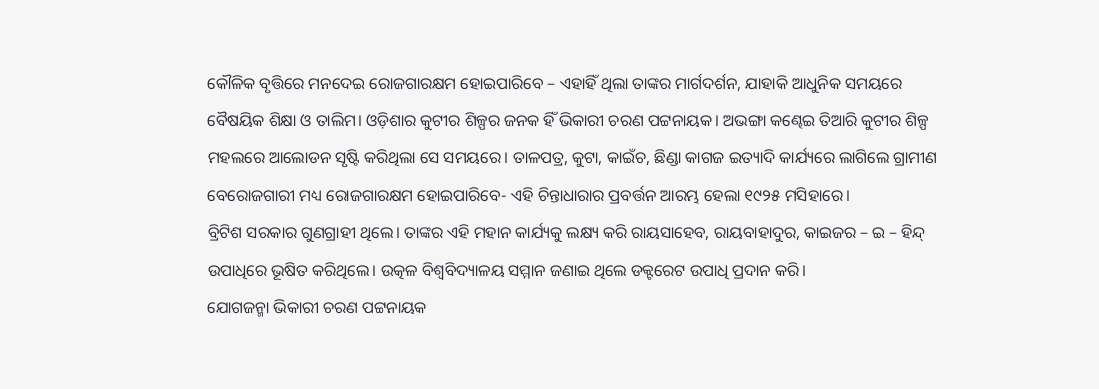କୌଳିକ ବୃତ୍ତିରେ ମନଦେଇ ରୋଜଗାରକ୍ଷମ ହୋଇପାରିବେ – ଏହାହିଁ ଥିଲା ତାଙ୍କର ମାର୍ଗଦର୍ଶନ, ଯାହାକି ଆଧୁନିକ ସମୟରେ ବୈଷୟିକ ଶିକ୍ଷା ଓ ତାଲିମ। ଓଡ଼ିଶାର କୁଟୀର ଶିଳ୍ପର ଜନକ ହିଁ ଭିକାରୀ ଚରଣ ପଟ୍ଟନାୟକ। ଅଭଙ୍ଗା କଣ୍ଢେଇ ତିଆରି କୁଟୀର ଶିଳ୍ପ ମହଲରେ ଆଲୋଡନ ସୃଷ୍ଟି କରିଥିଲା ସେ ସମୟରେ। ତାଳପତ୍ର, କୁଟା, କାଇଁଚ, ଛିଣ୍ଡା କାଗଜ ଇତ୍ୟାଦି କାର୍ଯ୍ୟରେ ଲାଗିଲେ ଗ୍ରାମୀଣ ବେରୋଜଗାରୀ ମଧ୍ୟ ରୋଜଗାରକ୍ଷମ ହୋଇପାରିବେ- ଏହି ଚିନ୍ତାଧାରାର ପ୍ରବର୍ତ୍ତନ ଆରମ୍ଭ ହେଲା ୧୯୨୫ ମସିହାରେ।
ବ୍ରିଟିଶ ସରକାର ଗୁଣଗ୍ରାହୀ ଥିଲେ। ତାଙ୍କର ଏହି ମହାନ କାର୍ଯ୍ୟକୁ ଲକ୍ଷ୍ୟ କରି ରାୟସାହେବ, ରାୟବାହାଦୁର, କାଇଜର – ଇ – ହିନ୍ଦ୍ ଉପାଧିରେ ଭୂଷିତ କରିଥିଲେ। ଉତ୍କଳ ବିଶ୍ୱବିଦ୍ୟାଳୟ ସମ୍ମାନ ଜଣାଇ ଥିଲେ ଡକ୍ଟରେଟ ଉପାଧି ପ୍ରଦାନ କରି।
ଯୋଗଜନ୍ମା ଭିକାରୀ ଚରଣ ପଟ୍ଟନାୟକ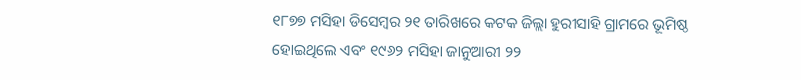୧୮୭୭ ମସିହା ଡିସେମ୍ବର ୨୧ ତାରିଖରେ କଟକ ଜିଲ୍ଲା ହୁରୀସାହି ଗ୍ରାମରେ ଭୂମିଷ୍ଠ ହୋଇଥିଲେ ଏବଂ ୧୯୬୨ ମସିହା ଜାନୁଆରୀ ୨୨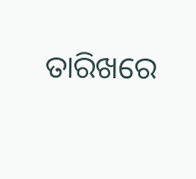ତାରିଖରେ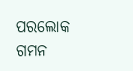ପରଲୋକ ଗମନ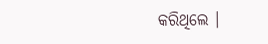କରିଥିଲେ ।